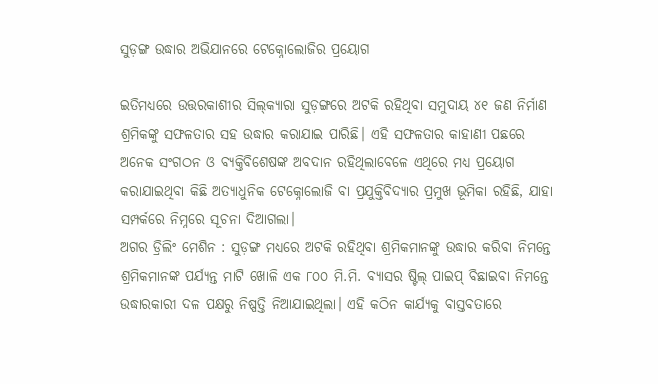ସୁଡ଼ଙ୍ଗ ଉଦ୍ଧାର ଅଭିଯାନରେ ଟେକ୍ନୋଲୋଜିର ପ୍ରୟୋଗ

ଇତିମଧ୍ୟରେ ଉତ୍ତରକାଶୀର ସିଲ୍‌କ୍ୟାରା ସୁଡ଼ଙ୍ଗରେ ଅଟକି ରହିଥିବା ସମୁଦାୟ ୪୧ ଜଣ ନିର୍ମାଣ ଶ୍ରମିକଙ୍କୁ ସଫଳତାର ସହ ଉଦ୍ଧାର କରାଯାଇ ପାରିଛି। ଏହି ସଫଳତାର କାହାଣୀ ପଛରେ ଅନେକ ସଂଗଠନ ଓ ବ୍ୟକ୍ତିବିଶେଷଙ୍କ ଅବଦାନ ରହିଥିଲାବେଳେ ଏଥିରେ ମଧ୍ୟ ପ୍ରୟୋଗ କରାଯାଇଥିବା କିଛି ଅତ୍ୟାଧୁନିକ ଟେକ୍ନୋଲୋଜି ବା ପ୍ରଯୁକ୍ତିବିଦ୍ୟାର ପ୍ରମୁଖ ଭୂମିକା ରହିଛି, ଯାହା ସମ୍ପର୍କରେ ନିମ୍ନରେ ସୂଚନା ଦିଆଗଲା।
ଅଗର ଡ୍ରିଲିଂ ମେଶିନ : ସୁଡ଼ଙ୍ଗ ମଧ୍ୟରେ ଅଟକି ରହିଥିବା ଶ୍ରମିକମାନଙ୍କୁ ଉଦ୍ଧାର କରିବା ନିମନ୍ତେ ଶ୍ରମିକମାନଙ୍କ ପର୍ଯ୍ୟନ୍ତ ମାଟି ଖୋଳି ଏକ ୮୦୦ ମି.ମି. ବ୍ୟାସର ଷ୍ଟିଲ୍‌ ପାଇପ୍‌ ବିଛାଇବା ନିମନ୍ତେ ଉଦ୍ଧାରକାରୀ ଦଳ ପକ୍ଷରୁ ନିଷ୍ପତ୍ତି ନିଆଯାଇଥିଲା। ଏହି କଠିନ କାର୍ଯ୍ୟକୁ ବାସ୍ତବତାରେ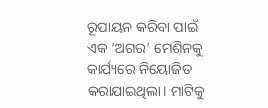ରୂପାୟନ କରିବା ପାଇଁ ଏକ ‘ଅଗର’ ମେଶିନକୁ କାର୍ଯ୍ୟରେ ନିୟୋଜିତ କରାଯାଇଥିଲା। ମାଟିକୁ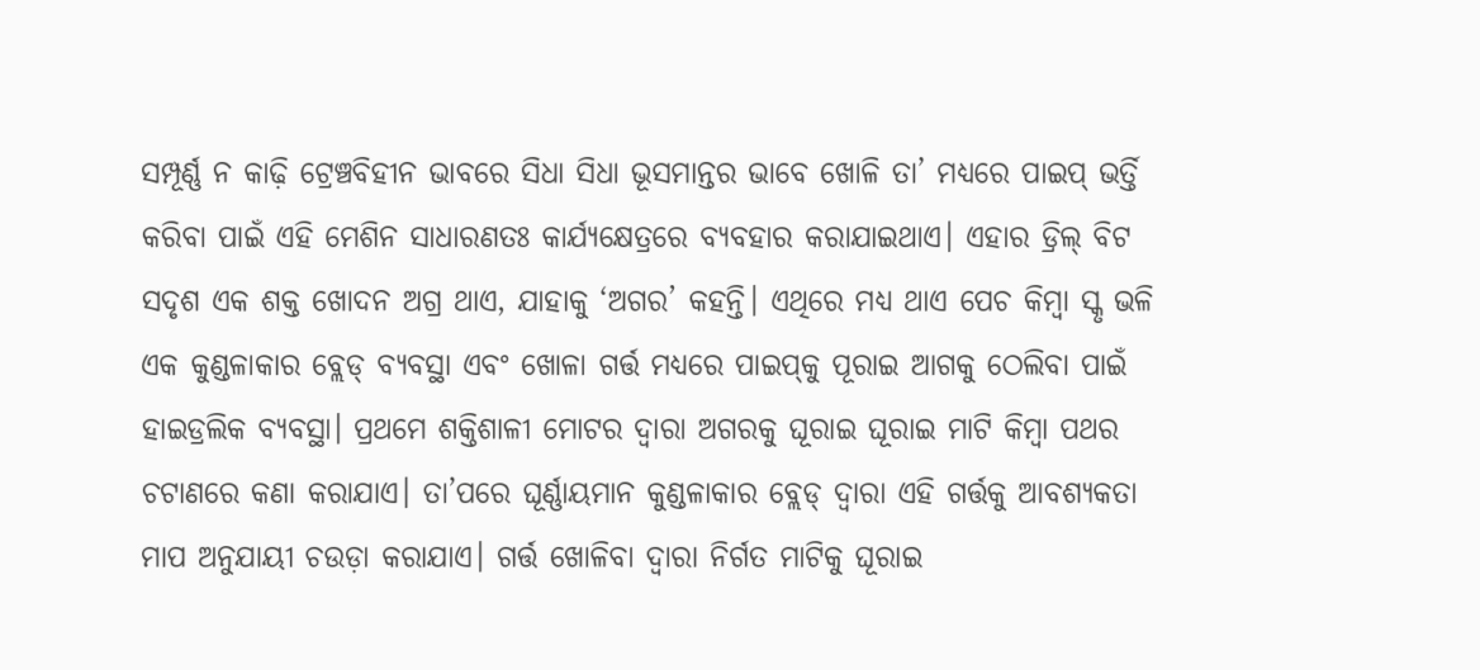ସମ୍ପୂର୍ଣ୍ଣ ନ କାଢ଼ି ଟ୍ରେଞ୍ଚବିହୀନ ଭାବରେ ସିଧା ସିଧା ଭୂସମାନ୍ତର ଭାବେ ଖୋଳି ତା’ ମଧ୍ୟରେ ପାଇପ୍‌ ଭର୍ତ୍ତି କରିବା ପାଇଁ ଏହି ମେଶିନ ସାଧାରଣତଃ କାର୍ଯ୍ୟକ୍ଷେତ୍ରରେ ବ୍ୟବହାର କରାଯାଇଥାଏ। ଏହାର ଡ୍ରିଲ୍‌ ବିଟ ସଦୃଶ ଏକ ଶକ୍ତ ଖୋଦନ ଅଗ୍ର ଥାଏ, ଯାହାକୁ ‘ଅଗର’ କହନ୍ତି। ଏଥିରେ ମଧ୍ୟ ଥାଏ ପେଚ କିମ୍ବା ସ୍କୃ ଭଳି ଏକ କୁଣ୍ଡଳାକାର ବ୍ଲେଡ୍‌ ବ୍ୟବସ୍ଥା ଏବଂ ଖୋଳା ଗର୍ତ୍ତ ମଧ୍ୟରେ ପାଇପ୍‌କୁ ପୂରାଇ ଆଗକୁ ଠେଲିବା ପାଇଁ ହାଇଡ୍ରଲିକ ବ୍ୟବସ୍ଥା। ପ୍ରଥମେ ଶକ୍ତିଶାଳୀ ମୋଟର ଦ୍ୱାରା ଅଗରକୁ ଘୂରାଇ ଘୂରାଇ ମାଟି କିମ୍ବା ପଥର ଚଟାଣରେ କଣା କରାଯାଏ। ତା’ପରେ ଘୂର୍ଣ୍ଣାୟମାନ କୁଣ୍ଡଳାକାର ବ୍ଲେଡ୍‌ ଦ୍ୱାରା ଏହି ଗର୍ତ୍ତକୁ ଆବଶ୍ୟକତା ମାପ ଅନୁଯାୟୀ ଚଉଡ଼ା କରାଯାଏ। ଗର୍ତ୍ତ ଖୋଳିବା ଦ୍ୱାରା ନିର୍ଗତ ମାଟିକୁ ଘୂରାଇ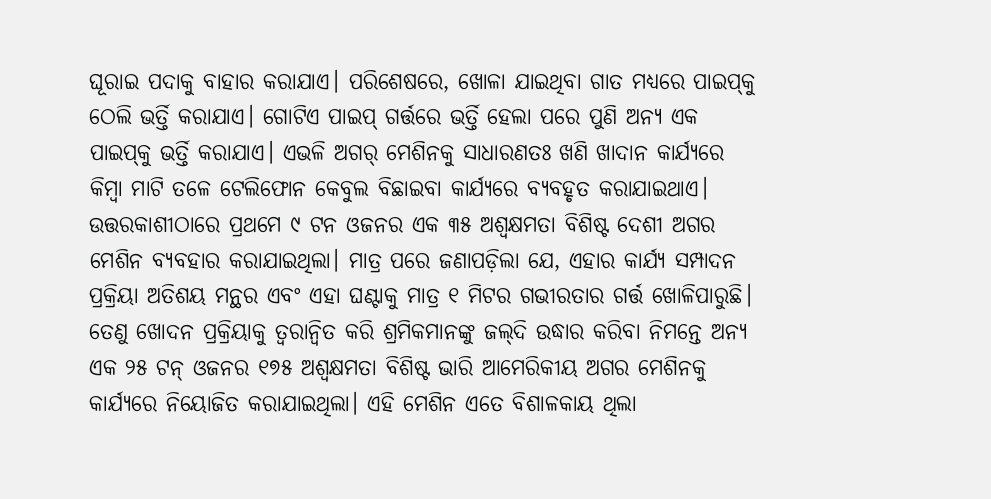ଘୂରାଇ ପଦାକୁ ବାହାର କରାଯାଏ। ପରିଶେଷରେ, ଖୋଳା ଯାଇଥିବା ଗାତ ମଧ୍ୟରେ ପାଇପ୍‌କୁ ଠେଲି ଭର୍ତ୍ତି କରାଯାଏ। ଗୋଟିଏ ପାଇପ୍‌ ଗର୍ତ୍ତରେ ଭର୍ତ୍ତି ହେଲା ପରେ ପୁଣି ଅନ୍ୟ ଏକ ପାଇପ୍‌କୁ ଭର୍ତ୍ତି କରାଯାଏ। ଏଭଳି ଅଗର୍‌ ମେଶିନକୁ ସାଧାରଣତଃ ଖଣି ଖାଦାନ କାର୍ଯ୍ୟରେ କିମ୍ବା ମାଟି ତଳେ ଟେଲିଫୋନ କେବୁଲ ବିଛାଇବା କାର୍ଯ୍ୟରେ ବ୍ୟବହୃତ କରାଯାଇଥାଏ।
ଉତ୍ତରକାଶୀଠାରେ ପ୍ରଥମେ ୯ ଟନ ଓଜନର ଏକ ୩୫ ଅଶ୍ୱକ୍ଷମତା ବିଶିଷ୍ଟ ଦେଶୀ ଅଗର ମେଶିନ ବ୍ୟବହାର କରାଯାଇଥିଲା। ମାତ୍ର ପରେ ଜଣାପଡ଼ିଲା ଯେ, ଏହାର କାର୍ଯ୍ୟ ସମ୍ପାଦନ ପ୍ରକ୍ରିୟା ଅତିଶୟ ମନ୍ଥର ଏବଂ ଏହା ଘଣ୍ଟାକୁ ମାତ୍ର ୧ ମିଟର ଗଭୀରତାର ଗର୍ତ୍ତ ଖୋଳିପାରୁଛି। ତେଣୁ ଖୋଦନ ପ୍ରକ୍ରିୟାକୁ ତ୍ୱରାନ୍ବିତ କରି ଶ୍ରମିକମାନଙ୍କୁ ଜଲ୍‌ଦି ଉଦ୍ଧାର କରିବା ନିମନ୍ତେ ଅନ୍ୟ ଏକ ୨୫ ଟନ୍‌ ଓଜନର ୧୭୫ ଅଶ୍ୱକ୍ଷମତା ବିଶିଷ୍ଟ ଭାରି ଆମେରିକୀୟ ଅଗର ମେଶିନକୁ କାର୍ଯ୍ୟରେ ନିୟୋଜିତ କରାଯାଇଥିଲା। ଏହି ମେଶିନ ଏତେ ବିଶାଳକାୟ ଥିଲା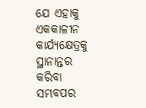ଯେ ଏହାକୁ ଏକକାଳୀନ କାର୍ଯ୍ୟକ୍ଷେତ୍ରକୁ ସ୍ଥାନାନ୍ତର କରିବା ସମ୍ଭବପର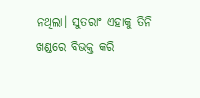ନଥିଲା। ସୁତରାଂ ଏହାକୁ ତିନି ଖଣ୍ଡରେ ବିଭକ୍ତ କରି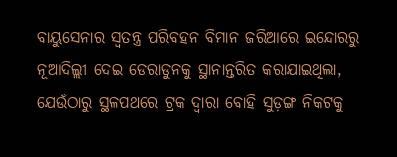ବାୟୁସେନାର ସ୍ବତନ୍ତ୍ର ପରିବହନ ବିମାନ ଜରିଆରେ ଇନ୍ଦୋରରୁ ନୂଆଦିଲ୍ଲୀ ଦେଇ ଡେରାଡୁନକୁ ସ୍ଥାନାନ୍ତରିତ କରାଯାଇଥିଲା, ଯେଉଁଠାରୁ ସ୍ଥଳପଥରେ ଟ୍ରକ ଦ୍ୱାରା ବୋହି ସୁଡ଼ଙ୍ଗ ନିକଟକୁ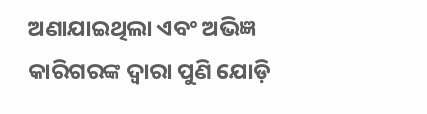ଅଣାଯାଇଥିଲା ଏବଂ ଅଭିଜ୍ଞ କାରିଗରଙ୍କ ଦ୍ୱାରା ପୁଣି ଯୋଡ଼ି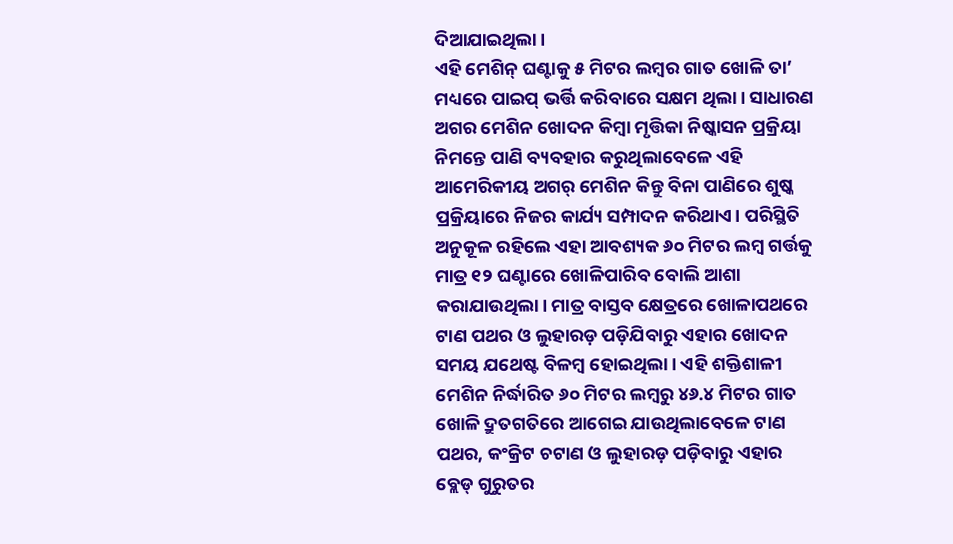ଦିଆଯାଇଥିଲା।
ଏହି ମେଶିନ୍‌ ଘଣ୍ଟାକୁ ୫ ମିଟର ଲମ୍ବର ଗାତ ଖୋଳି ତା’ ମଧ୍ୟରେ ପାଇପ୍‌ ଭର୍ତ୍ତି କରିବାରେ ସକ୍ଷମ ଥିଲା। ସାଧାରଣ ଅଗର ମେଶିନ ଖୋଦନ କିମ୍ବା ମୃତ୍ତିକା ନିଷ୍କାସନ ପ୍ରକ୍ରିୟା ନିମନ୍ତେ ପାଣି ବ୍ୟବହାର କରୁଥିଲାବେଳେ ଏହି ଆମେରିକୀୟ ଅଗର୍‌ ମେଶିନ କିନ୍ତୁ ବିନା ପାଣିରେ ଶୁଷ୍କ ପ୍ରକ୍ରିୟାରେ ନିଜର କାର୍ଯ୍ୟ ସମ୍ପାଦନ କରିଥାଏ। ପରିସ୍ଥିତି ଅନୁକୂଳ ରହିଲେ ଏହା ଆବଶ୍ୟକ ୬୦ ମିଟର ଲମ୍ବ ଗର୍ତ୍ତକୁ ମାତ୍ର ୧୨ ଘଣ୍ଟାରେ ଖୋଳିପାରିବ ବୋଲି ଆଶା କରାଯାଉଥିଲା। ମାତ୍ର ବାସ୍ତବ କ୍ଷେତ୍ରରେ ଖୋଳାପଥରେ ଟାଣ ପଥର ଓ ଲୁହାରଡ଼ ପଡ଼ିଯିବାରୁ ଏହାର ଖୋଦନ ସମୟ ଯଥେଷ୍ଟ ବିଳମ୍ବ ହୋଇଥିଲା। ଏହି ଶକ୍ତିଶାଳୀ ମେଶିନ ନିର୍ଦ୍ଧାରିତ ୬୦ ମିଟର ଲମ୍ବରୁ ୪୬.୪ ମିଟର ଗାତ ଖୋଳି ଦ୍ରୁତଗତିରେ ଆଗେଇ ଯାଉଥିଲାବେଳେ ଟାଣ ପଥର, କଂକ୍ରିଟ ଚଟାଣ ଓ ଲୁହାରଡ଼ ପଡ଼ିବାରୁ ଏହାର ବ୍ଲେଡ୍‌ ଗୁରୁତର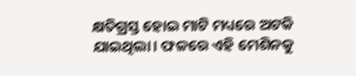କ୍ଷତିଗ୍ରସ୍ତ ହୋଇ ମାଟି ମଧ୍ୟରେ ଅଟକି ଯାଇଥିଲା। ଫଳରେ ଏହି ମେଶିନକୁ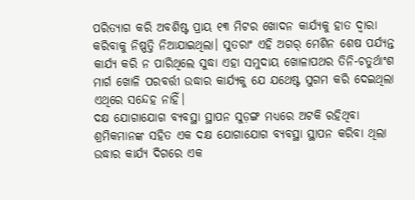ପରିତ୍ୟାଗ କରି ଅବଶିଷ୍ଟ ପ୍ରାୟ ୧୩ ମିଟର ଖୋଦନ କାର୍ଯ୍ୟକୁ ହାତ ଦ୍ୱାରା କରିବାକୁ ନିଷ୍ପତ୍ତି ନିଆଯାଇଥିଲା। ସୁତରାଂ ଏହି ଅଗର୍‌ ମେଶିନ ଶେଷ ପର୍ଯ୍ୟନ୍ତ କାର୍ଯ୍ୟ କରି ନ ପାରିଥିଲେ ସୁଦ୍ଧା ଏହା ସମୁଦାୟ ଖୋଳାପଥର ତିନି-ଚତୁର୍ଥାଂଶ ମାର୍ଗ ଖୋଳି ପରବର୍ତ୍ତୀ ଉଦ୍ଧାର କାର୍ଯ୍ୟକୁ ଯେ ଯଥେଷ୍ଟ ସୁଗମ କରି ଦେଇଥିଲା ଏଥିରେ ସନ୍ଦେହ ନାହିଁ।
ଦକ୍ଷ ଯୋଗାଯୋଗ ବ୍ୟବସ୍ଥା ସ୍ଥାପନ ସୁଡ଼ଙ୍ଗ ମଧ୍ୟରେ ଅଟକି ରହିଥିବା ଶ୍ରମିକମାନଙ୍କ ସହିତ ଏକ ଦକ୍ଷ ଯୋଗାଯୋଗ ବ୍ୟବସ୍ଥା ସ୍ଥାପନ କରିବା ଥିଲା ଉଦ୍ଧାର କାର୍ଯ୍ୟ ଦିଗରେ ଏକ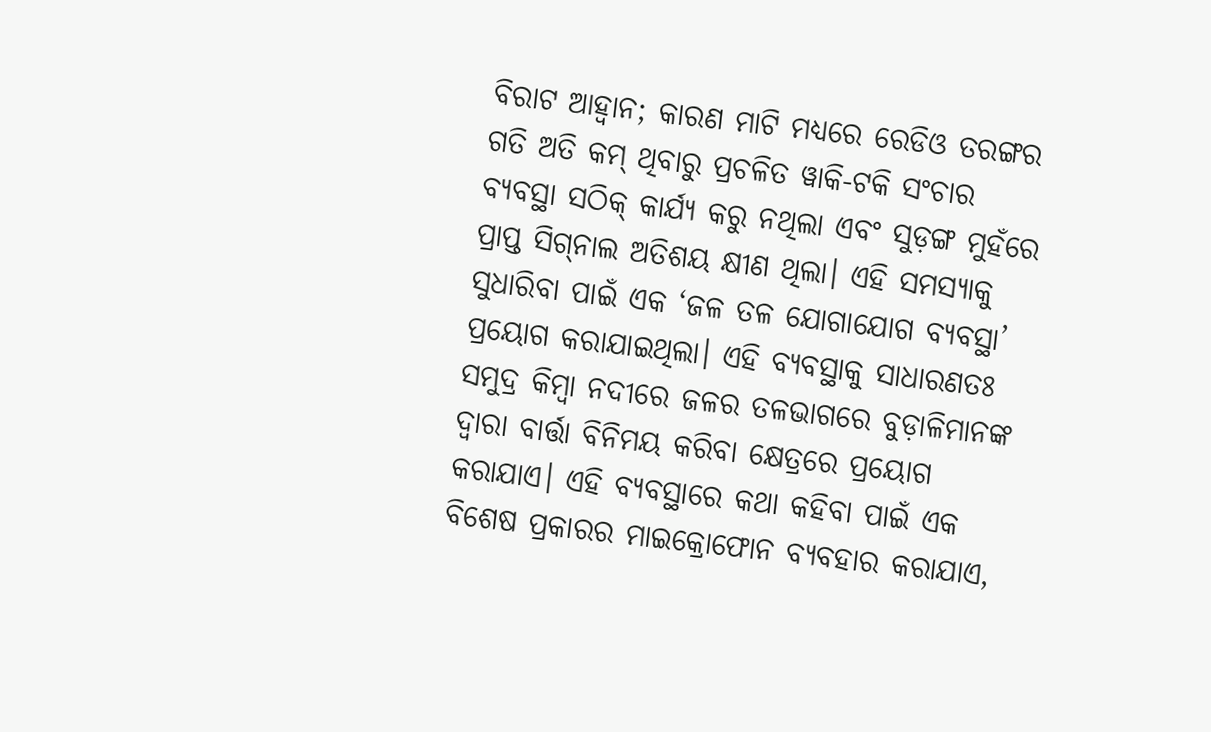ବିରାଟ ଆହ୍ବାନ; କାରଣ ମାଟି ମଧ୍ୟରେ ରେଡିଓ ତରଙ୍ଗର ଗତି ଅତି କମ୍‌ ଥିବାରୁ ପ୍ରଚଳିତ ୱାକି-ଟକି ସଂଚାର ବ୍ୟବସ୍ଥା ସଠିକ୍‌ କାର୍ଯ୍ୟ କରୁ ନଥିଲା ଏବଂ ସୁଡ଼ଙ୍ଗ ମୁହଁରେ ପ୍ରାପ୍ତ ସିଗ୍‌ନାଲ ଅତିଶୟ କ୍ଷୀଣ ଥିଲା। ଏହି ସମସ୍ୟାକୁ ସୁଧାରିବା ପାଇଁ ଏକ ‘ଜଳ ତଳ ଯୋଗାଯୋଗ ବ୍ୟବସ୍ଥା’ ପ୍ରୟୋଗ କରାଯାଇଥିଲା। ଏହି ବ୍ୟବସ୍ଥାକୁ ସାଧାରଣତଃ ସମୁଦ୍ର କିମ୍ବା ନଦୀରେ ଜଳର ତଳଭାଗରେ ବୁଡ଼ାଳିମାନଙ୍କ ଦ୍ୱାରା ବାର୍ତ୍ତା ବିନିମୟ କରିବା କ୍ଷେତ୍ରରେ ପ୍ରୟୋଗ କରାଯାଏ। ଏହି ବ୍ୟବସ୍ଥାରେ କଥା କହିବା ପାଇଁ ଏକ ବିଶେଷ ପ୍ରକାରର ମାଇକ୍ରୋଫୋନ ବ୍ୟବହାର କରାଯାଏ,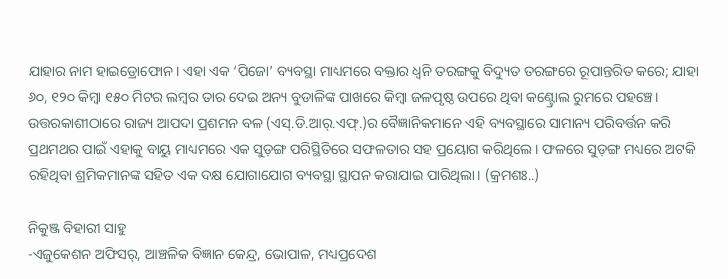ଯାହାର ନାମ ହାଇଡ୍ରୋଫୋନ। ଏହା ଏକ ‘ପିଜୋ’ ବ୍ୟବସ୍ଥା ମାଧ୍ୟମରେ ବକ୍ତାର ଧ୍ୱନି ତରଙ୍ଗକୁ ବିଦ୍ୟୁତ ତରଙ୍ଗରେ ରୂପାନ୍ତରିତ କରେ; ଯାହା ୬୦, ୧୨୦ କିମ୍ବା ୧୫୦ ମିଟର ଲମ୍ବର ତାର ଦେଇ ଅନ୍ୟ ବୁଡାଳିଙ୍କ ପାଖରେ କିମ୍ବା ଜଳପୃଷ୍ଠ ଉପରେ ଥିବା କଣ୍ଟ୍ରୋଲ ରୁମରେ ପହଞ୍ଚେ। ଉତ୍ତରକାଶୀଠାରେ ରାଜ୍ୟ ଆପଦା ପ୍ରଶମନ ବଳ (ଏସ୍‌.ଡି.ଆର୍‌.ଏଫ୍‌.)ର ବୈଜ୍ଞାନିକମାନେ ଏହି ବ୍ୟବସ୍ଥାରେ ସାମାନ୍ୟ ପରିବର୍ତ୍ତନ କରି ପ୍ରଥମଥର ପାଇଁ ଏହାକୁ ବାୟୁ ମାଧ୍ୟମରେ ଏକ ସୁଡ଼ଙ୍ଗ ପରିସ୍ଥିତିରେ ସଫଳତାର ସହ ପ୍ରୟୋଗ କରିଥିଲେ। ଫଳରେ ସୁଡ଼ଙ୍ଗ ମଧ୍ୟରେ ଅଟକି ରହିଥିବା ଶ୍ରମିକମାନଙ୍କ ସହିତ ଏକ ଦକ୍ଷ ଯୋଗାଯୋଗ ବ୍ୟବସ୍ଥା ସ୍ଥାପନ କରାଯାଇ ପାରିଥିଲା। (କ୍ରମଶଃ..)

ନିକୁଞ୍ଜ ବିହାରୀ ସାହୁ
-ଏଜୁକେଶନ ଅଫିସର୍‌, ଆଞ୍ଚଳିକ ବିଜ୍ଞାନ କେନ୍ଦ୍ର, ଭୋପାଳ, ମଧ୍ୟପ୍ରଦେଶ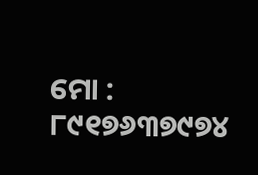ମୋ : ୮୯୧୭୬୩୭୯୭୪